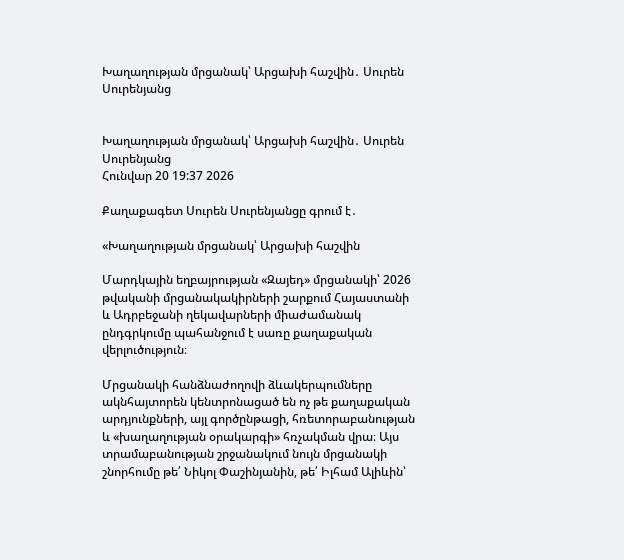Խաղաղության մրցանակ՝ Արցախի հաշվին․ Սուրեն Սուրենյանց


Խաղաղության մրցանակ՝ Արցախի հաշվին․ Սուրեն Սուրենյանց
Հունվար 20 19:37 2026

Քաղաքագետ Սուրեն Սուրենյանցը գրում է․

«Խաղաղության մրցանակ՝ Արցախի հաշվին

Մարդկային եղբայրության «Զայեդ» մրցանակի՝ 2026 թվականի մրցանակակիրների շարքում Հայաստանի և Ադրբեջանի ղեկավարների միաժամանակ ընդգրկումը պահանջում է սառը քաղաքական վերլուծություն։

Մրցանակի հանձնաժողովի ձևակերպումները ակնհայտորեն կենտրոնացած են ոչ թե քաղաքական արդյունքների, այլ գործընթացի, հռետորաբանության և «խաղաղության օրակարգի» հռչակման վրա։ Այս տրամաբանության շրջանակում նույն մրցանակի շնորհումը թե՛ Նիկոլ Փաշինյանին, թե՛ Իլհամ Ալիևին՝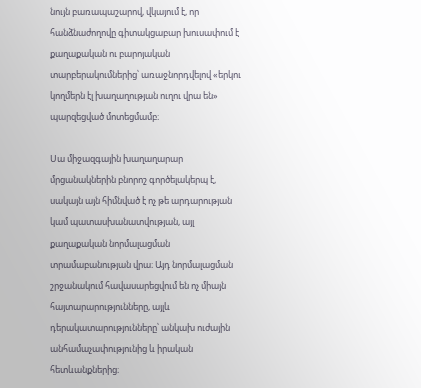նույն բառապաշարով, վկայում է, որ հանձնաժողովը գիտակցաբար խուսափում է քաղաքական ու բարոյական տարբերակումներից՝ առաջնորդվելով «երկու կողմերն էլ խաղաղության ուղու վրա են» պարզեցված մոտեցմամբ։

Սա միջազգային խաղաղարար մրցանակներին բնորոշ գործելակերպ է, սակայն այն հիմնված է ոչ թե արդարության կամ պատասխանատվության, այլ քաղաքական նորմալացման տրամաբանության վրա։ Այդ նորմալացման շրջանակում հավասարեցվում են ոչ միայն հայտարարությունները, այլև դերակատարությունները՝ անկախ ուժային անհամաչափությունից և իրական հետևանքներից։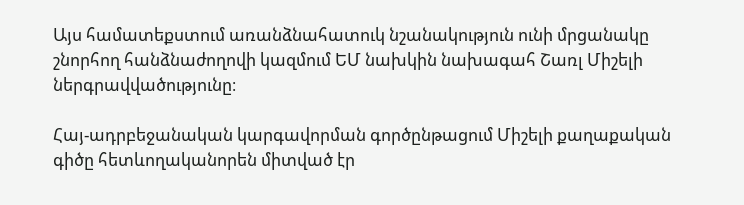Այս համատեքստում առանձնահատուկ նշանակություն ունի մրցանակը շնորհող հանձնաժողովի կազմում ԵՄ նախկին նախագահ Շառլ Միշելի ներգրավվածությունը։

Հայ-ադրբեջանական կարգավորման գործընթացում Միշելի քաղաքական գիծը հետևողականորեն միտված էր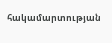հակամարտության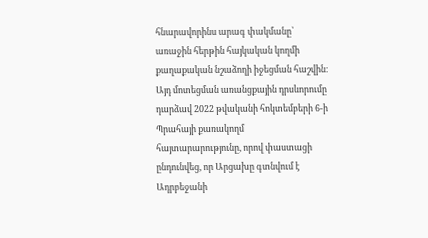հնարավորինս արագ փակմանը՝ առաջին հերթին հայկական կողմի քաղաքական նշաձողի իջեցման հաշվին։ Այդ մոտեցման առանցքային դրսևորումը դարձավ 2022 թվականի հոկտեմբերի 6-ի Պրահայի քառակողմ հայտարարությունը, որով փաստացի ընդունվեց, որ Արցախը գտնվում է Ադրբեջանի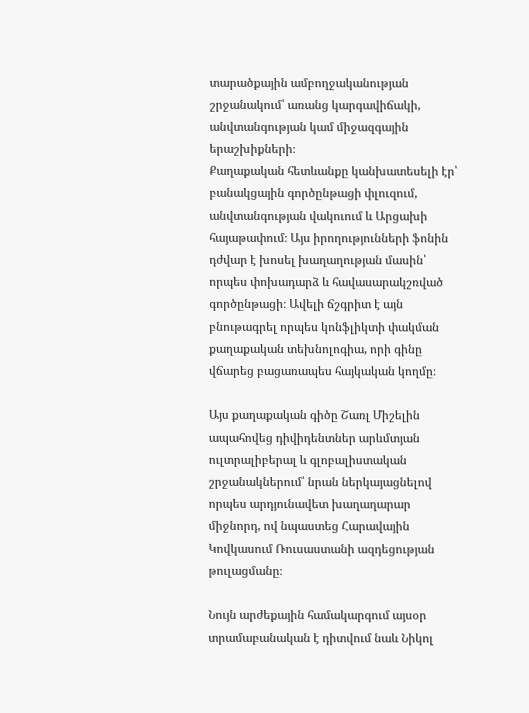տարածքային ամբողջականության շրջանակում՝ առանց կարգավիճակի, անվտանգության կամ միջազգային երաշխիքների։
Քաղաքական հետևանքը կանխատեսելի էր՝ բանակցային գործընթացի փլուզում, անվտանգության վակուում և Արցախի հայաթափում։ Այս իրողությունների ֆոնին դժվար է խոսել խաղաղության մասին՝ որպես փոխադարձ և հավասարակշռված գործընթացի։ Ավելի ճշգրիտ է այն բնութագրել որպես կոնֆլիկտի փակման քաղաքական տեխնոլոգիա, որի գինը վճարեց բացառապես հայկական կողմը։

Այս քաղաքական գիծը Շառլ Միշելին ապահովեց դիվիդենտներ արևմտյան ուլտրալիբերալ և գլոբալիստական շրջանակներում՝ նրան ներկայացնելով որպես արդյունավետ խաղաղարար միջնորդ, ով նպաստեց Հարավային Կովկասում Ռուսաստանի ազդեցության թուլացմանը։

Նույն արժեքային համակարգում այսօր տրամաբանական է դիտվում նաև Նիկոլ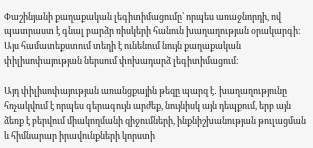Փաշինյանի քաղաքական լեգիտիմացումը՝ որպես առաջնորդի, ով պատրաստ է գնալ բարձր ռիսկերի հանուն խաղաղության օրակարգի։ Այս համատեքստում տեղի է ունենում նույն քաղաքական փիլիսոփայության ներսում փոխադարձ լեգիտիմացում։

Այդ փիլիսոփայության առանցքային թեզը պարզ է․ խաղաղությունը հռչակվում է որպես գերագույն արժեք, նույնիսկ այն դեպքում, երբ այն ձեռք է բերվում միակողմանի զիջումների, ինքնիշխանության թուլացման և հիմնարար իրավունքների կորստի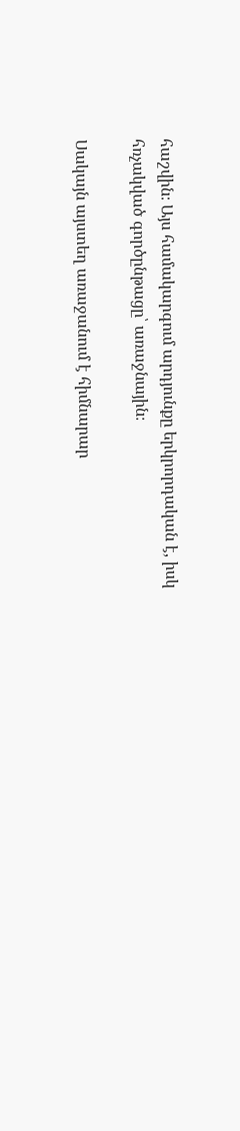հաշվին։ Այս համակարգում արդյունքը երկրորդական է, իսկ հռչակված գործընթացը՝ առաջնային։

Սակայն այստեղ առաջանում է հիմնարար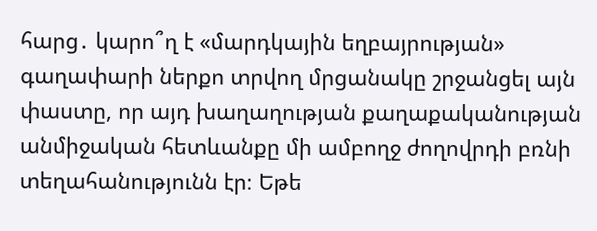հարց․ կարո՞ղ է «մարդկային եղբայրության» գաղափարի ներքո տրվող մրցանակը շրջանցել այն փաստը, որ այդ խաղաղության քաղաքականության անմիջական հետևանքը մի ամբողջ ժողովրդի բռնի տեղահանությունն էր։ Եթե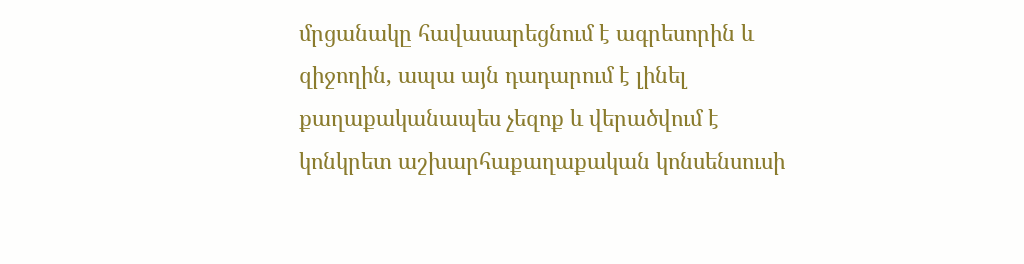մրցանակը հավասարեցնում է ագրեսորին և զիջողին, ապա այն դադարում է լինել քաղաքականապես չեզոք և վերածվում է կոնկրետ աշխարհաքաղաքական կոնսենսուսի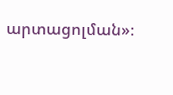արտացոլման»։